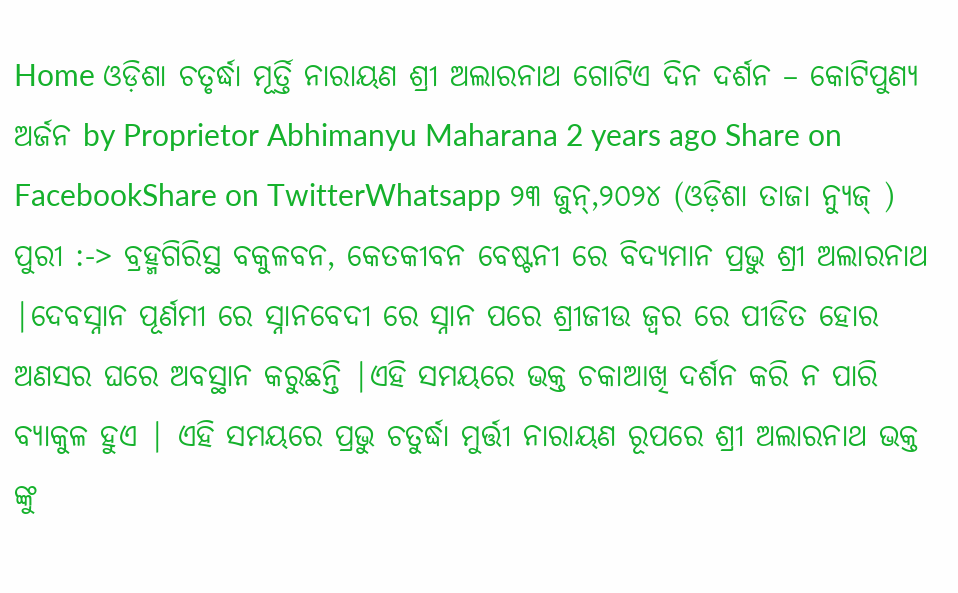Home ଓଡ଼ିଶା ଚତୃର୍ଦ୍ଧା ମୂର୍ତ୍ତି ନାରାୟଣ ଶ୍ରୀ ଅଲାରନାଥ ଗୋଟିଏ ଦିନ ଦର୍ଶନ – କୋଟିପୁଣ୍ୟ ଅର୍ଜନ by Proprietor Abhimanyu Maharana 2 years ago Share on FacebookShare on TwitterWhatsapp ୨୩ ଜୁନ୍,୨୦୨୪ (ଓଡ଼ିଶା ତାଜା ନ୍ୟୁଜ୍ ) ପୁରୀ :-> ବ୍ରହ୍ମଗିରିସ୍ଥ ବକୁଳବନ, କେତକୀବନ ବେଷ୍ଟନୀ ରେ ବିଦ୍ୟମାନ ପ୍ରଭୁ ଶ୍ରୀ ଅଲାରନାଥ |ଦେବସ୍ନାନ ପୂର୍ଣମୀ ରେ ସ୍ନାନବେଦୀ ରେ ସ୍ନାନ ପରେ ଶ୍ରୀଜୀଉ ଜ୍ଵର ରେ ପୀଡିତ ହୋର ଅଣସର ଘରେ ଅବସ୍ଥାନ କରୁଛନ୍ତି |ଏହି ସମୟରେ ଭକ୍ତ ଚକାଆଖି ଦର୍ଶନ କରି ନ ପାରି ବ୍ୟାକୁଳ ହୁଏ | ଏହି ସମୟରେ ପ୍ରଭୁ ଚତୁର୍ଦ୍ଧା ମୁର୍ତ୍ତୀ ନାରାୟଣ ରୂପରେ ଶ୍ରୀ ଅଲାରନାଥ ଭକ୍ତ ଙ୍କୁ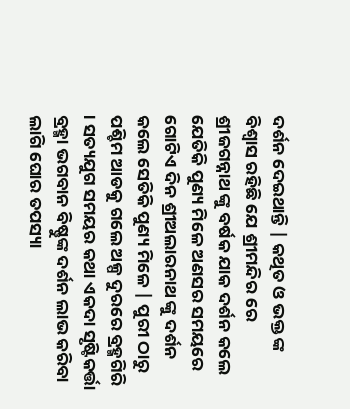ଦର୍ଶନ ଦେଇଥାନ୍ତି | କଥିତ ଓ ଭକ୍ତ ଙ୍କ ବିଶ୍ୱାସ ରହିଛି ଯେ ଶ୍ରୀମନ୍ଦିର ରେ ଶ୍ରୀଜଗନ୍ନାଥ ଙ୍କୁ ବର୍ଷକ ଯାକ ଦର୍ଶନ କଲେ ଯେତିକି ପୁଣ୍ୟ ମିଳେ ଅଣସର ସମୟରେ ଗୋଟିଏ ଦିନ ଶ୍ରୀଅଲାରନାଥ ଙ୍କୁ ଦର୍ଶନ କଲେ ସେତିକି ପୁଣ୍ୟ ମିଳେ | ପୁରୀ ଠାରୁ ପଶ୍ଚିମ ଆଡକୁ ଗଲେ ଅଳ୍ପ ଦୁରରେ ବ୍ରହ୍ମଗିରି । ସତ୍ୟଯୁଗ ସମୟର କଥା ଏକଦା ସୃଷ୍ଟିକର୍ତ୍ତା ବ୍ରହ୍ମା ଭଗବାନ ବିଷ୍ଣୁଙ୍କ ଦର୍ଶନ ଲାଭ କରିବା ଲାଗି ଘୋର ତପସ୍ୟା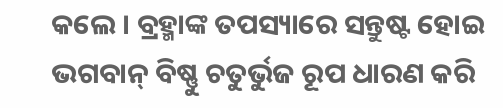କଲେ । ବ୍ରହ୍ମାଙ୍କ ତପସ୍ୟାରେ ସନ୍ତୁଷ୍ଟ ହୋଇ ଭଗବାନ୍ ବିଷ୍ଣୁ ଚତୁର୍ଭୁଜ ରୂପ ଧାରଣ କରି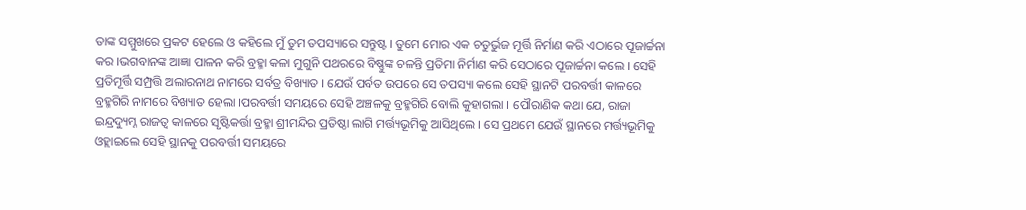ତାଙ୍କ ସମ୍ମୁଖରେ ପ୍ରକଟ ହେଲେ ଓ କହିଲେ ମୁଁ ତୁମ ତପସ୍ୟାରେ ସନ୍ତୁଷ୍ଟ । ତୁମେ ମୋର ଏକ ଚତୁର୍ଭୁଜ ମୂର୍ତ୍ତି ନିର୍ମାଣ କରି ଏଠାରେ ପୂଜାର୍ଚ୍ଚନା କର ।ଭଗବାନଙ୍କ ଆଜ୍ଞା ପାଳନ କରି ବ୍ରହ୍ମା କଳା ମୁଗୁନି ପଥରରେ ବିଷ୍ଣୁଙ୍କ ଚଳନ୍ତି ପ୍ରତିମା ନିର୍ମାଣ କରି ସେଠାରେ ପୂଜାର୍ଚ୍ଚନା କଲେ । ସେହି ପ୍ରତିମୂର୍ତ୍ତି ସମ୍ପ୍ରତ୍ତି ଅଲାରନାଥ ନାମରେ ସର୍ବତ୍ର ବିଖ୍ୟାତ । ଯେଉଁ ପର୍ବତ ଉପରେ ସେ ତପସ୍ୟା କଲେ ସେହି ସ୍ଥାନଟି ପରବର୍ତ୍ତୀ କାଳରେ ବ୍ରହ୍ମଗିରି ନାମରେ ବିଖ୍ୟାତ ହେଲା ।ପରବର୍ତ୍ତୀ ସମୟରେ ସେହି ଅଞ୍ଚଳକୁ ବ୍ରହ୍ମଗିରି ବୋଲି କୁହାଗଲା । ପୌରାଣିକ କଥା ଯେ, ରାଜା ଇନ୍ଦ୍ରଦ୍ୟୁମ୍ନ ରାଜତ୍ୱ କାଳରେ ସୃଷ୍ଟିକର୍ତ୍ତା ବ୍ରହ୍ମା ଶ୍ରୀମନ୍ଦିର ପ୍ରତିଷ୍ଠା ଲାଗି ମର୍ତ୍ତ୍ୟଭୂମିକୁ ଆସିଥିଲେ । ସେ ପ୍ରଥମେ ଯେଉଁ ସ୍ଥାନରେ ମର୍ତ୍ତ୍ୟଭୂମିକୁ ଓହ୍ଲାଇଲେ ସେହି ସ୍ଥାନକୁ ପରବର୍ତ୍ତୀ ସମୟରେ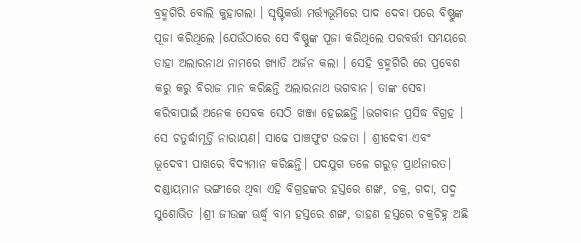ବ୍ରହ୍ମଗିରି ବୋଲି କୁହାଗଲା । ସୃଷ୍ଟିକର୍ତ୍ତା ମର୍ତ୍ତ୍ୟଭୂମିରେ ପାଦ ଦେବା ପରେ ବିଷ୍ଣୁଙ୍କ ପୂଜା କରିଥିଲେ ।ଯେଉଁଠାରେ ସେ ବିଷ୍ଣୁଙ୍କ ପୂଜା କରିଥିଲେ ପରବର୍ତ୍ତୀ ସମୟରେ ତାହା ଅଲାରନାଥ ନାମରେ ଖ୍ୟାତି ଅର୍ଜନ କଲା । ସେହି ବ୍ରହ୍ମଗିରି ରେ ପ୍ରବେଶ କରୁ କରୁ ବିରାଜ ମାନ କରିଛନ୍ତି ଅଲାରନାଥ ଭଗବାନ। ତାଙ୍କ ସେବା କରିବାପାଇଁ ଅନେକ ସେବକ ସେଠି ଖଞ୍ଜା ହେଇଛନ୍ତି ।ଭଗବାନ ପ୍ରସିଦ୍ଧ ବିଗ୍ରହ । ସେ ଚତୁର୍ଦ୍ଧାମୂର୍ତ୍ତି ନାରାୟଣ। ସାଢେ ପାଞ୍ଚଫୁଟ ଉଚ୍ଚତା । ଶ୍ରୀଦେବୀ ଏବଂ ଭୂଦେବୀ ପାଖରେ ବିଦ୍ୟମାନ କରିଛନ୍ତି। ପଦଯୁଗ ତଳେ ଗରୁଡ଼ ପ୍ରାର୍ଥନାରତ। ଦଣ୍ଡାୟମାନ ଭଙ୍ଗୀରେ ଥିବା ଏହି ବିଗ୍ରହଙ୍କର ହସ୍ତରେ ଶଙ୍ଖ, ଚକ୍ର, ଗଦା, ପଦ୍ମ ସୁଶୋଭିତ ।ଶ୍ରୀ ଜୀଉଙ୍କ ଊର୍ଦ୍ଧ୍ୱ ବାମ ହସ୍ତରେ ଶଙ୍ଖ, ଡାହଣ ହସ୍ତରେ ଚକ୍ରଚିହ୍ନ ଅଛି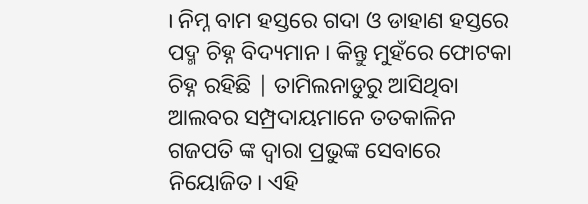। ନିମ୍ନ ବାମ ହସ୍ତରେ ଗଦା ଓ ଡାହାଣ ହସ୍ତରେ ପଦ୍ମ ଚିହ୍ନ ବିଦ୍ୟମାନ । କିନ୍ତୁ ମୁହଁରେ ଫୋଟକା ଚିହ୍ନ ରହିଛି | ତାମିଲନାଡୁରୁ ଆସିଥିବା ଆଲବର ସମ୍ପ୍ରଦାୟମାନେ ତତକାଳିନ ଗଜପତି ଙ୍କ ଦ୍ୱାରା ପ୍ରଭୁଙ୍କ ସେବାରେ ନିୟୋଜିତ। ଏହି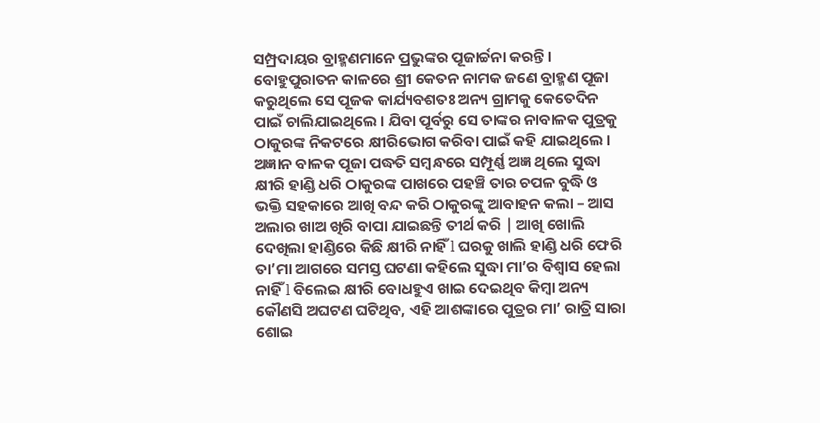ସମ୍ପ୍ରଦାୟର ବ୍ରାହ୍ମଣମାନେ ପ୍ରଭୁଙ୍କର ପୂଜାର୍ଚ୍ଚନା କରନ୍ତି । ବୋହୁପୁରାତନ କାଳରେ ଶ୍ରୀ କେତନ ନାମକ ଜଣେ ବ୍ରାହ୍ମଣ ପୂଜା କରୁଥିଲେ ସେ ପୂଜକ କାର୍ଯ୍ୟବଶତଃ ଅନ୍ୟ ଗ୍ରାମକୁ କେତେଦିନ ପାଇଁ ଚାଲିଯାଇଥିଲେ । ଯିବା ପୂର୍ବରୁ ସେ ତାଙ୍କର ନାବାଳକ ପୁତ୍ରକୁ ଠାକୁରଙ୍କ ନିକଟରେ କ୍ଷୀରିଭୋଗ କରିବା ପାଇଁ କହି ଯାଇଥିଲେ । ଅଜ୍ଞାନ ବାଳକ ପୂଜା ପଦ୍ଧତି ସମ୍ୱନ୍ଧରେ ସମ୍ପୂର୍ଣ୍ଣ ଅଜ୍ଞ ଥିଲେ ସୁଦ୍ଧା କ୍ଷୀରି ହାଣ୍ଡି ଧରି ଠାକୁରଙ୍କ ପାଖରେ ପହଞ୍ଚି ତାର ଚପଳ ବୁଦ୍ଧି ଓ ଭକ୍ତି ସହକାରେ ଆଖି ବନ୍ଦ କରି ଠାକୁରଙ୍କୁ ଆବାହନ କଲା – ଆସ ଅଲାର ଖାଅ ଖିରି ବାପା ଯାଇଛନ୍ତି ତୀର୍ଥ କରି | ଆଖି ଖୋଲି ଦେଖିଲା ହାଣ୍ଡିରେ କିଛି କ୍ଷୀରି ନାହିଁ l ଘରକୁ ଖାଲି ହାଣ୍ଡି ଧରି ଫେରି ତା’ମା ଆଗରେ ସମସ୍ତ ଘଟଣା କହିଲେ ସୁଦ୍ଧା ମା’ର ବିଶ୍ୱାସ ହେଲା ନାହିଁ l ବିଲେଇ କ୍ଷୀରି ବୋଧହୁଏ ଖାଇ ଦେଇଥିବ କିମ୍ବା ଅନ୍ୟ କୌଣସି ଅଘଟଣ ଘଟିଥିବ, ଏହି ଆଶଙ୍କାରେ ପୁତ୍ରର ମା’ ରାତ୍ରି ସାରା ଶୋଇ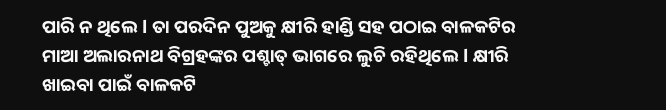ପାରି ନ ଥିଲେ l ତା ପରଦିନ ପୁଅକୁ କ୍ଷୀରି ହାଣ୍ଡି ସହ ପଠାଇ ବାଳକଟିର ମାଆ ଅଲାରନାଥ ବିଗ୍ରହଙ୍କର ପଶ୍ଚାତ୍ ଭାଗରେ ଲୁଚି ରହିଥିଲେ l କ୍ଷୀରି ଖାଇବା ପାଇଁ ବାଳକଟି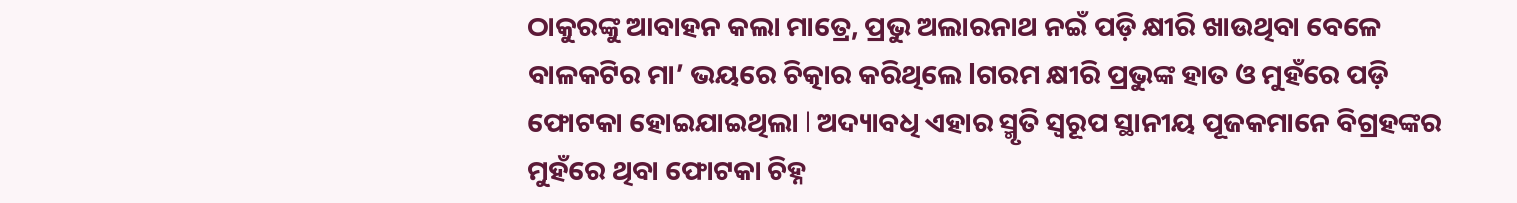ଠାକୁରଙ୍କୁ ଆବାହନ କଲା ମାତ୍ରେ, ପ୍ରଭୁ ଅଲାରନାଥ ନଇଁ ପଡ଼ି କ୍ଷୀରି ଖାଉଥିବା ବେଳେ ବାଳକଟିର ମା’ ଭୟରେ ଚିତ୍କାର କରିଥିଲେ lଗରମ କ୍ଷୀରି ପ୍ରଭୁଙ୍କ ହାତ ଓ ମୁହଁରେ ପଡ଼ି ଫୋଟକା ହୋଇଯାଇଥିଲା l ଅଦ୍ୟାବଧି ଏହାର ସ୍ମୃତି ସ୍ୱରୂପ ସ୍ଥାନୀୟ ପୂଜକମାନେ ବିଗ୍ରହଙ୍କର ମୁହଁରେ ଥିବା ଫୋଟକା ଚିହ୍ନ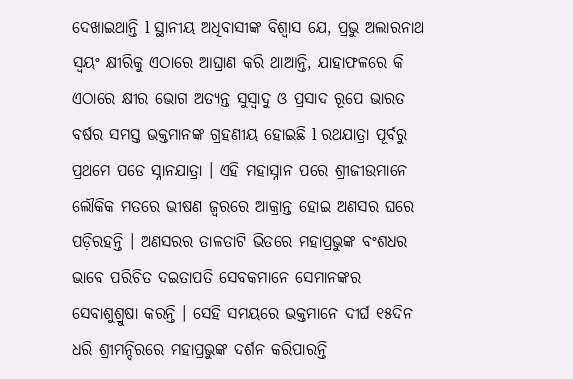ଦେଖାଇଥାନ୍ତି l ସ୍ଥାନୀୟ ଅଧିବାସୀଙ୍କ ବିଶ୍ୱାସ ଯେ, ପ୍ରଭୁ ଅଲାରନାଥ ସ୍ୱୟଂ କ୍ଷୀରିକୁ ଏଠାରେ ଆଘ୍ରାଣ କରି ଥାଆନ୍ତି, ଯାହାଫଳରେ କି ଏଠାରେ କ୍ଷୀର ଭୋଗ ଅତ୍ୟନ୍ତ ସୁସ୍ୱାଦୁ ଓ ପ୍ରସାଦ ରୂପେ ଭାରତ ବର୍ଷର ସମସ୍ତ ଭକ୍ତମାନଙ୍କ ଗ୍ରହଣୀୟ ହୋଇଛି l ରଥଯାତ୍ରା ପୂର୍ବରୁ ପ୍ରଥମେ ପଡେ ସ୍ନାନଯାତ୍ରା । ଏହି ମହାସ୍ନାନ ପରେ ଶ୍ରୀଜୀଉମାନେ ଲୌକିକ ମତରେ ଭୀଷଣ ଜ୍ୱରରେ ଆକ୍ରାନ୍ତ ହୋଇ ଅଣସର ଘରେ ପଡ଼ିରହନ୍ତି । ଅଣସରର ତାଳତାଟି ଭିତରେ ମହାପ୍ରଭୁଙ୍କ ବଂଶଧର ଭାବେ ପରିଚିତ ଦଇତାପତି ସେବକମାନେ ସେମାନଙ୍କର ସେବାଶୁଶ୍ରୁଷା କରନ୍ତି । ସେହି ସମୟରେ ଭକ୍ତମାନେ ଦୀର୍ଘ ୧୫ଦିନ ଧରି ଶ୍ରୀମନ୍ଦିରରେ ମହାପ୍ରଭୁଙ୍କ ଦର୍ଶନ କରିପାରନ୍ତି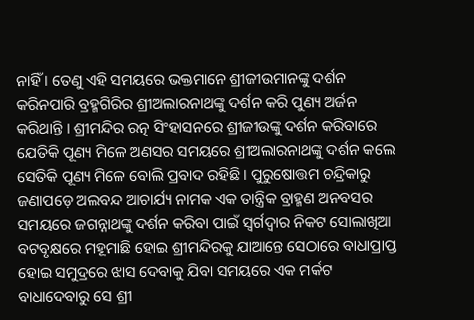ନାହିଁ । ତେଣୁ ଏହି ସମୟରେ ଭକ୍ତମାନେ ଶ୍ରୀଜୀଉମାନଙ୍କୁ ଦର୍ଶନ କରିନପାରି ବ୍ରହ୍ମଗିରିର ଶ୍ରୀଅଲାରନାଥଙ୍କୁ ଦର୍ଶନ କରି ପୁଣ୍ୟ ଅର୍ଜନ କରିଥାନ୍ତି । ଶ୍ରୀମନ୍ଦିର ରତ୍ନ ସିଂହାସନରେ ଶ୍ରୀଜୀଉଙ୍କୁ ଦର୍ଶନ କରିବାରେ ଯେତିକି ପୂଣ୍ୟ ମିଳେ ଅଣସର ସମୟରେ ଶ୍ରୀଅଲାରନାଥଙ୍କୁ ଦର୍ଶନ କଲେ ସେତିକି ପୂଣ୍ୟ ମିଳେ ବୋଲି ପ୍ରବାଦ ରହିଛି । ପୁରୁଷୋତ୍ତମ ଚନ୍ଦ୍ରିକାରୁ ଜଣାପଡ଼େ ଅଲବନ୍ଦ ଆଚାର୍ଯ୍ୟ ନାମକ ଏକ ତାନ୍ତ୍ରିକ ବ୍ରାହ୍ମଣ ଅନବସର ସମୟରେ ଜଗନ୍ନାଥଙ୍କୁ ଦର୍ଶନ କରିବା ପାଇଁ ସ୍ୱର୍ଗଦ୍ୱାର ନିକଟ ସୋଲାଖିଆ ବଟବୃକ୍ଷରେ ମହୂମାଛି ହୋଇ ଶ୍ରୀମନ୍ଦିରକୁ ଯାଆନ୍ତେ ସେଠାରେ ବାଧାପ୍ରାପ୍ତ ହୋଇ ସମୁଦ୍ରରେ ଝାସ ଦେବାକୁ ଯିବା ସମୟରେ ଏକ ମର୍କଟ ବାଧାଦେବାରୁ ସେ ଶ୍ରୀ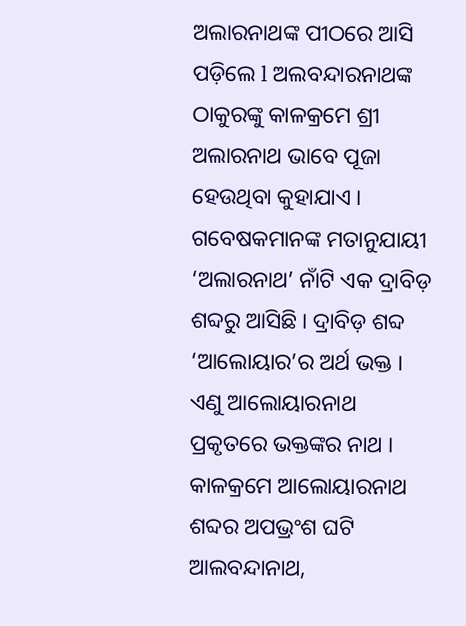ଅଲାରନାଥଙ୍କ ପୀଠରେ ଆସି ପଡ଼ିଲେ l ଅଲବନ୍ଦାରନାଥଙ୍କ ଠାକୁରଙ୍କୁ କାଳକ୍ରମେ ଶ୍ରୀ ଅଲାରନାଥ ଭାବେ ପୂଜା ହେଉଥିବା କୁହାଯାଏ । ଗବେଷକମାନଙ୍କ ମତାନୁଯାୟୀ ‘ଅଲାରନାଥ’ ନାଁଟି ଏକ ଦ୍ରାବିଡ଼ ଶବ୍ଦରୁ ଆସିଛି । ଦ୍ରାବିଡ଼ ଶବ୍ଦ ‘ଆଲୋୟାର’ର ଅର୍ଥ ଭକ୍ତ । ଏଣୁ ଆଲୋୟାରନାଥ ପ୍ରକୃତରେ ଭକ୍ତଙ୍କର ନାଥ । କାଳକ୍ରମେ ଆଲୋୟାରନାଥ ଶବ୍ଦର ଅପଭ୍ରଂଶ ଘଟି ଆଲବନ୍ଦାନାଥ,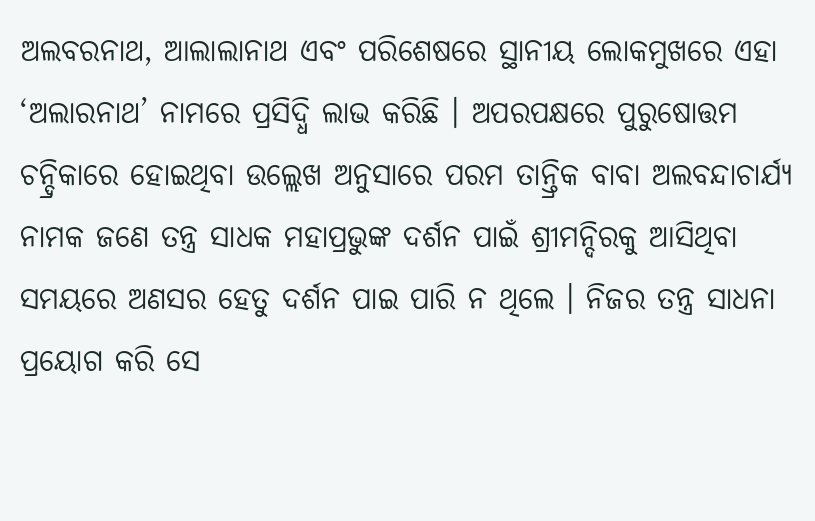ଅଲବରନାଥ, ଆଲାଲାନାଥ ଏବଂ ପରିଶେଷରେ ସ୍ଥାନୀୟ ଲୋକମୁଖରେ ଏହା ‘ଅଲାରନାଥ’ ନାମରେ ପ୍ରସିଦ୍ଧି ଲାଭ କରିଛି । ଅପରପକ୍ଷରେ ପୁରୁଷୋତ୍ତମ ଚନ୍ଦ୍ରିକାରେ ହୋଇଥିବା ଉଲ୍ଲେଖ ଅନୁସାରେ ପରମ ତାନ୍ତ୍ରିକ ବାବା ଅଲବନ୍ଦାଚାର୍ଯ୍ୟ ନାମକ ଜଣେ ତନ୍ତ୍ର ସାଧକ ମହାପ୍ରଭୁଙ୍କ ଦର୍ଶନ ପାଇଁ ଶ୍ରୀମନ୍ଦିରକୁ ଆସିଥିବା ସମୟରେ ଅଣସର ହେତୁ ଦର୍ଶନ ପାଇ ପାରି ନ ଥିଲେ । ନିଜର ତନ୍ତ୍ର ସାଧନା ପ୍ରୟୋଗ କରି ସେ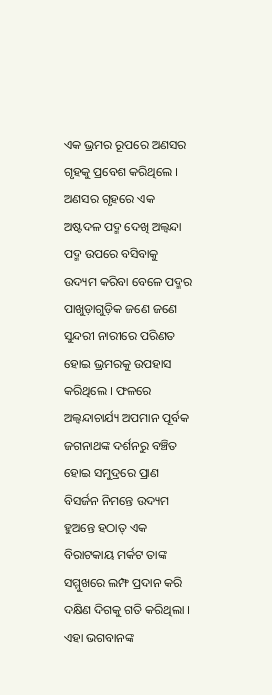ଏକ ଭ୍ରମର ରୂପରେ ଅଣସର ଗୃହକୁ ପ୍ରବେଶ କରିଥିଲେ । ଅଣସର ଗୃହରେ ଏକ ଅଷ୍ଟଦଳ ପଦ୍ମ ଦେଖି ଅଲ୍ବନ୍ଦା ପଦ୍ମ ଉପରେ ବସିବାକୁ ଉଦ୍ୟମ କରିବା ବେଳେ ପଦ୍ମର ପାଖୁଡ଼ାଗୁଡ଼ିକ ଜଣେ ଜଣେ ସୁନ୍ଦରୀ ନାରୀରେ ପରିଣତ ହୋଇ ଭ୍ରମରକୁ ଉପହାସ କରିଥିଲେ । ଫଳରେ ଅଲ୍ବନ୍ଦାଚାର୍ଯ୍ୟ ଅପମାନ ପୂର୍ବକ ଜଗନାଥଙ୍କ ଦର୍ଶନରୁ ବଞ୍ଚିତ ହୋଇ ସମୁଦ୍ରରେ ପ୍ରାଣ ବିସର୍ଜନ ନିମନ୍ତେ ଉଦ୍ୟମ ହୁଅନ୍ତେ ହଠାତ୍ ଏକ ବିରାଟକାୟ ମର୍କଟ ତାଙ୍କ ସମ୍ମୁଖରେ ଲମ୍ଫ ପ୍ରଦାନ କରି ଦକ୍ଷିଣ ଦିଗକୁ ଗତି କରିଥିଲା । ଏହା ଭଗବାନଙ୍କ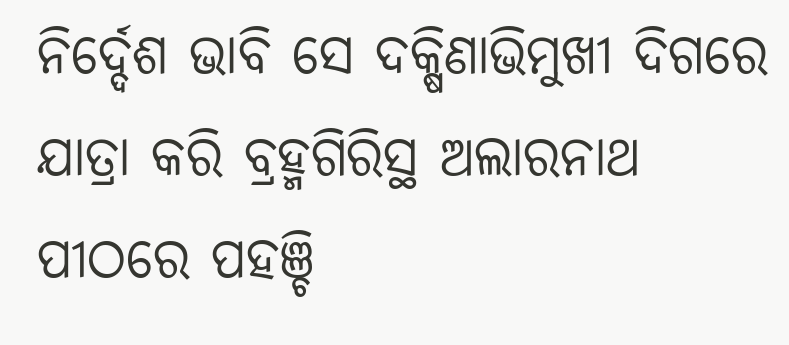ନିର୍ଦ୍ଦେଶ ଭାବି ସେ ଦକ୍ଷିଣାଭିମୁଖୀ ଦିଗରେ ଯାତ୍ରା କରି ବ୍ରହ୍ମଗିରିସ୍ଥ ଅଲାରନାଥ ପୀଠରେ ପହଞ୍ଚି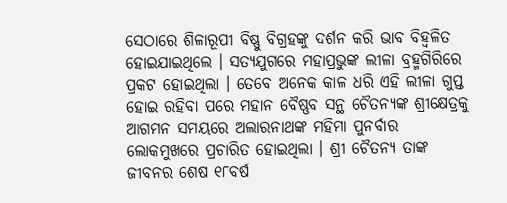ସେଠାରେ ଶିଳାରୂପୀ ବିଷ୍ଣୁ ବିଗ୍ରହଙ୍କୁ ଦର୍ଶନ କରି ଭାବ ବିହ୍ୱଳିତ ହୋଇଯାଇଥିଲେ । ସତ୍ୟଯୁଗରେ ମହାପ୍ରଭୁଙ୍କ ଲୀଳା ବ୍ରହ୍ମଗିରିରେ ପ୍ରକଟ ହୋଇଥିଲା । ତେବେ ଅନେକ କାଳ ଧରି ଏହି ଲୀଳା ଗୁପ୍ତ ହୋଇ ରହିବା ପରେ ମହାନ ବୈଷ୍ଣବ ସନ୍ଥ ଚୈତନ୍ୟଙ୍କ ଶ୍ରୀକ୍ଷେତ୍ରକୁ ଆଗମନ ସମୟରେ ଅଲାରନାଥଙ୍କ ମହିମା ପୁନର୍ବାର ଲୋକମୁଖରେ ପ୍ରଚାରିତ ହୋଇଥିଲା । ଶ୍ରୀ ଚୈତନ୍ୟ ତାଙ୍କ ଜୀବନର ଶେଷ ୧୮ବର୍ଷ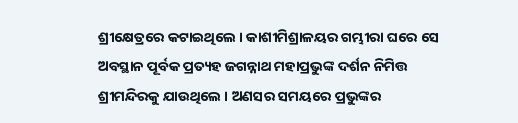ଶ୍ରୀକ୍ଷେତ୍ରରେ କଟାଇଥିଲେ । କାଶୀମିଶ୍ରାଳୟର ଗମ୍ଭୀରା ଘରେ ସେ ଅବସ୍ଥାନ ପୂର୍ବକ ପ୍ରତ୍ୟହ ଜଗନ୍ନାଥ ମହାପ୍ରଭୁଙ୍କ ଦର୍ଶନ ନିମିତ୍ତ ଶ୍ରୀମନ୍ଦିରକୁ ଯାଉଥିଲେ । ଅଣସର ସମୟରେ ପ୍ରଭୁଙ୍କର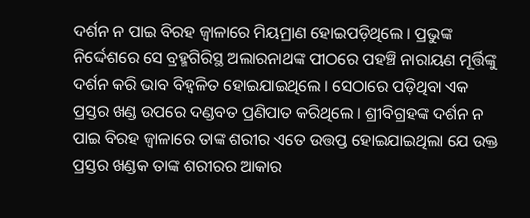ଦର୍ଶନ ନ ପାଇ ବିରହ ଜ୍ୱାଳାରେ ମିୟମ୍ରାଣ ହୋଇପଡ଼ିଥିଲେ । ପ୍ରଭୁଙ୍କ ନିର୍ଦ୍ଦେଶରେ ସେ ବ୍ରହ୍ମଗିରିସ୍ଥ ଅଲାରନାଥଙ୍କ ପୀଠରେ ପହଞ୍ଚି ନାରାୟଣ ମୂର୍ତ୍ତିଙ୍କୁ ଦର୍ଶନ କରି ଭାବ ବିହ୍ୱଳିତ ହୋଇଯାଇଥିଲେ । ସେଠାରେ ପଡ଼ିଥିବା ଏକ ପ୍ରସ୍ତର ଖଣ୍ଡ ଉପରେ ଦଣ୍ଡବତ ପ୍ରଣିପାତ କରିଥିଲେ । ଶ୍ରୀବିଗ୍ରହଙ୍କ ଦର୍ଶନ ନ ପାଇ ବିରହ ଜ୍ୱାଳାରେ ତାଙ୍କ ଶରୀର ଏତେ ଉତ୍ତପ୍ତ ହୋଇଯାଇଥିଲା ଯେ ଉକ୍ତ ପ୍ରସ୍ତର ଖଣ୍ଡକ ତାଙ୍କ ଶରୀରର ଆକାର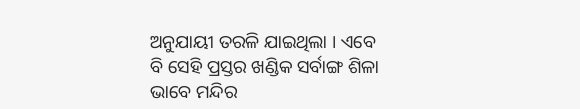ଅନୁଯାୟୀ ତରଳି ଯାଇଥିଲା । ଏବେ ବି ସେହି ପ୍ରସ୍ତର ଖଣ୍ଡିକ ସର୍ବାଙ୍ଗ ଶିଳା ଭାବେ ମନ୍ଦିର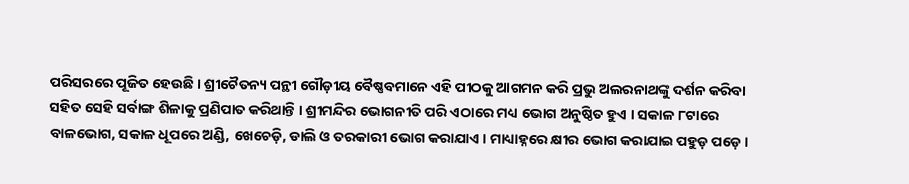ପରିସରରେ ପୂଜିତ ହେଉଛି । ଶ୍ରୀଚୈତନ୍ୟ ପନ୍ଥୀ ଗୌଡ଼ୀୟ ବୈଷ୍ଣବମାନେ ଏହି ପୀଠକୁ ଆଗମନ କରି ପ୍ରଭୁ ଅଲରନାଥଙ୍କୁ ଦର୍ଶନ କରିବା ସହିତ ସେହି ସର୍ବାଙ୍ଗ ଶିଳାକୁ ପ୍ରଣିପାତ କରିଥାନ୍ତି । ଶ୍ରୀମନ୍ଦିର ଭୋଗନୀତି ପରି ଏଠାରେ ମଧ୍ୟ ଭୋଗ ଅନୁଷ୍ଠିତ ହୁଏ । ସକାଳ ୮ଟାରେ ବାଳଭୋଗ, ସକାଳ ଧୂପରେ ଅଣ୍ଡି, ଖେଚେଡ଼ି, ଡାଲି ଓ ତରକାରୀ ଭୋଗ କରାଯାଏ । ମାଧ୍ୟାହ୍ନରେ କ୍ଷୀର ଭୋଗ କରାଯାଇ ପହୁଡ଼ ପଡ଼େ ।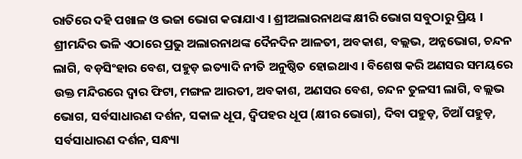ରାତିରେ ଦହି ପଖାଳ ଓ ଭଜା ଭୋଗ କରାଯାଏ । ଶ୍ରୀଅଲାରନାଥଙ୍କ କ୍ଷୀରି ଭୋଗ ସବୁଠାରୁ ପ୍ରିୟ । ଶ୍ରୀମନ୍ଦିର ଭଳି ଏଠାରେ ପ୍ରଭୁ ଅଲାରନାଥଙ୍କ ଦୈନଦିନ ଆଳତୀ, ଅବକାଶ, ବଲ୍ଲଭ, ଅନ୍ନଭୋଗ, ଚନ୍ଦନ ଲାଗି, ବଡ଼ସିଂହାର ବେଶ, ପହୁଡ଼ ଇତ୍ୟାଦି ନୀତି ଅନୁଷ୍ଠିତ ହୋଇଥାଏ । ବିଶେଷ କରି ଅଣସର ସମୟରେ ଉକ୍ତ ମନ୍ଦିରରେ ଦ୍ୱାର ଫିଟା, ମଙ୍ଗଳ ଆରତୀ, ଅବକାଶ, ଅଣସର ବେଶ, ଚନ୍ଦନ ତୁଳସୀ ଲାଗି, ବଲ୍ଲଭ ଭୋଗ, ସର୍ବସାଧାରଣ ଦର୍ଶନ, ସକାଳ ଧୂପ, ଦ୍ୱିପହର ଧୂପ (କ୍ଷୀର ଭୋଗ), ଦିବା ପହୁଡ଼, ଚିଆଁ ପହୁଡ଼, ସର୍ବସାଧାରଣ ଦର୍ଶନ, ସନ୍ଧ୍ୟା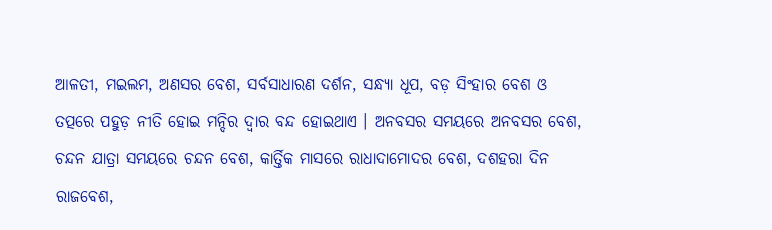ଆଳତୀ, ମଇଲମ, ଅଣସର ବେଶ, ସର୍ବସାଧାରଣ ଦର୍ଶନ, ସନ୍ଧ୍ୟା ଧୂପ, ବଡ଼ ସିଂହାର ବେଶ ଓ ତତ୍ପରେ ପହୁଡ଼ ନୀତି ହୋଇ ମନ୍ଦିର ଦ୍ୱାର ବନ୍ଦ ହୋଇଥାଏ । ଅନବସର ସମୟରେ ଅନବସର ବେଶ, ଚନ୍ଦନ ଯାତ୍ରା ସମୟରେ ଚନ୍ଦନ ବେଶ, କାର୍ତ୍ତିକ ମାସରେ ରାଧାଦାମୋଦର ବେଶ, ଦଶହରା ଦିନ ରାଜବେଶ,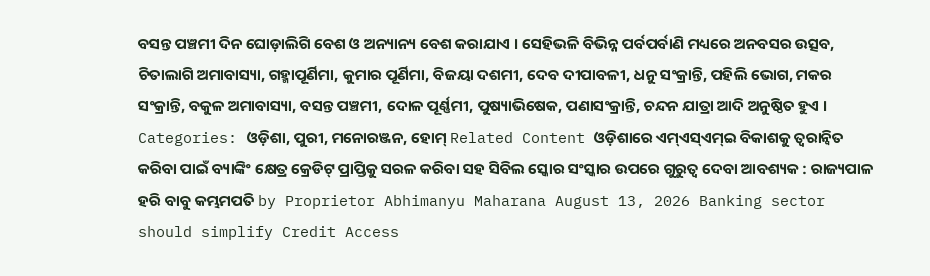ବସନ୍ତ ପଞ୍ଚମୀ ଦିନ ଘୋଡ଼ାଲିଗି ବେଶ ଓ ଅନ୍ୟାନ୍ୟ ବେଶ କରାଯାଏ । ସେହିଭଳି ବିଭିନ୍ନ ପର୍ବପର୍ବାଣି ମଧ୍ୟରେ ଅନବସର ଉତ୍ସବ, ଚିତାଲାଗି ଅମାବାସ୍ୟା, ଗହ୍ମାପୂର୍ଣିମା, କୁମାର ପୂର୍ଣିମା, ବିଜୟା ଦଶମୀ, ଦେବ ଦୀପାବଳୀ, ଧନୁ ସଂକ୍ରାନ୍ତି, ପହିଲି ଭୋଗ, ମକର ସଂକ୍ରାନ୍ତି, ବକୁଳ ଅମାବାସ୍ୟା, ବସନ୍ତ ପଞ୍ଚମୀ, ଦୋଳ ପୂର୍ଣ୍ଣମୀ, ପୁଷ୍ୟାଭିଷେକ, ପଣାସଂକ୍ରାନ୍ତି, ଚନ୍ଦନ ଯାତ୍ରା ଆଦି ଅନୁଷ୍ଠିତ ହୁଏ । Categories: ଓଡ଼ିଶା, ପୁରୀ, ମନୋରଞ୍ଜନ, ହୋମ୍ Related Content ଓଡ଼ିଶାରେ ଏମ୍ଏସ୍ଏମ୍ଇ ବିକାଶକୁ ତ୍ୱରାନ୍ୱିତ କରିବା ପାଇଁ ବ୍ୟାଙ୍କିଂ କ୍ଷେତ୍ର କ୍ରେଡିଟ୍ ପ୍ରାପ୍ତିକୁ ସରଳ କରିବା ସହ ସିବିଲ ସ୍କୋର ସଂସ୍କାର ଉପରେ ଗୁରୁତ୍ୱ ଦେବା ଆବଶ୍ୟକ : ରାଜ୍ୟପାଳ ହରି ବାବୁ କମ୍ଭମପତି by Proprietor Abhimanyu Maharana August 13, 2026 Banking sector should simplify Credit Access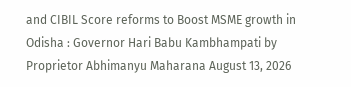and CIBIL Score reforms to Boost MSME growth in Odisha : Governor Hari Babu Kambhampati by Proprietor Abhimanyu Maharana August 13, 2026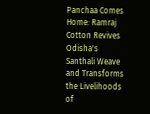Panchaa Comes Home: Ramraj Cotton Revives Odisha's Santhali Weave and Transforms the Livelihoods of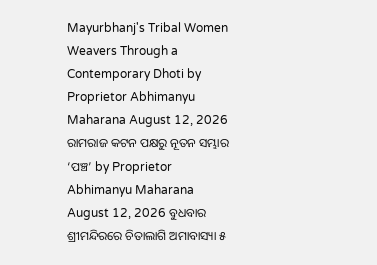Mayurbhanj's Tribal Women Weavers Through a Contemporary Dhoti by Proprietor Abhimanyu Maharana August 12, 2026 ରାମରାଜ କଟନ ପକ୍ଷରୁ ନୂତନ ସମ୍ଭାର ‘ପଞ୍ଚ’ by Proprietor Abhimanyu Maharana August 12, 2026 ବୁଧବାର ଶ୍ରୀମନ୍ଦିରରେ ଚିତାଲାଗି ଅମାବାସ୍ୟା ୫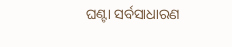ଘଣ୍ଟା ସର୍ବସାଧାରଣ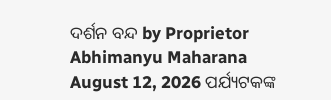ଦର୍ଶନ ବନ୍ଦ by Proprietor Abhimanyu Maharana August 12, 2026 ପର୍ଯ୍ୟଟକଙ୍କ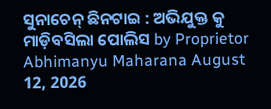ସୁନାଚେନ୍ ଛିନଟାଇ : ଅଭିଯୁକ୍ତ କୁ ମାଡ଼ିବସିଲା ପୋଲିସ by Proprietor Abhimanyu Maharana August 12, 2026